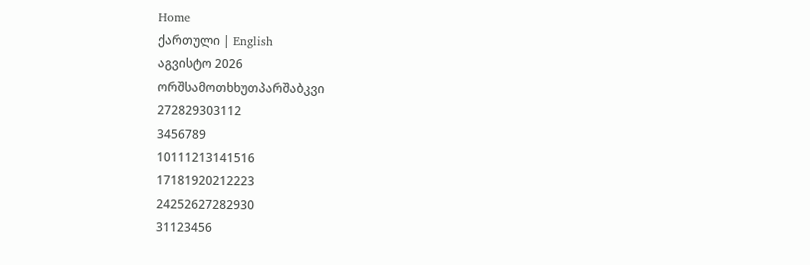Home
ქართული | English
აგვისტო 2026
ორშსამოთხხუთპარშაბკვი
272829303112
3456789
10111213141516
17181920212223
24252627282930
31123456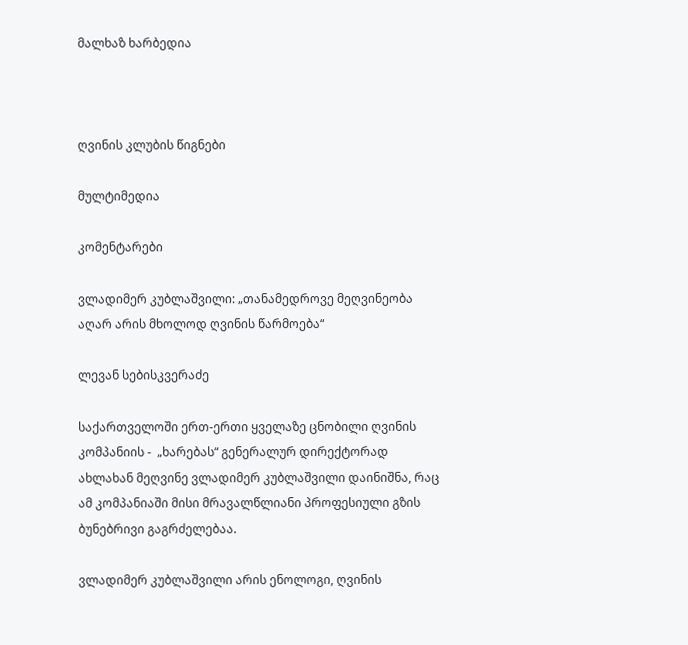მალხაზ ხარბედია



ღვინის კლუბის წიგნები

მულტიმედია

კომენტარები

ვლადიმერ კუბლაშვილი: „თანამედროვე მეღვინეობა აღარ არის მხოლოდ ღვინის წარმოება“

ლევან სებისკვერაძე

საქართველოში ერთ-ერთი ყველაზე ცნობილი ღვინის კომპანიის -  „ხარებას“ გენერალურ დირექტორად ახლახან მეღვინე ვლადიმერ კუბლაშვილი დაინიშნა, რაც ამ კომპანიაში მისი მრავალწლიანი პროფესიული გზის ბუნებრივი გაგრძელებაა.

ვლადიმერ კუბლაშვილი არის ენოლოგი, ღვინის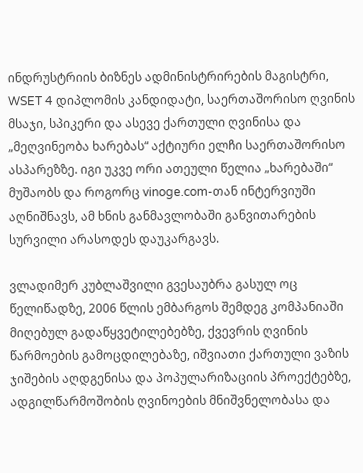ინდრუსტრიის ბიზნეს ადმინისტრირების მაგისტრი, WSET 4 დიპლომის კანდიდატი, საერთაშორისო ღვინის მსაჯი, სპიკერი და ასევე ქართული ღვინისა და „მეღვინეობა ხარებას“ აქტიური ელჩი საერთაშორისო ასპარეზზე. იგი უკვე ორი ათეული წელია „ხარებაში“ მუშაობს და როგორც vinoge.com-თან ინტერვიუში აღნიშნავს, ამ ხნის განმავლობაში განვითარების სურვილი არასოდეს დაუკარგავს.

ვლადიმერ კუბლაშვილი გვესაუბრა გასულ ოც წელიწადზე, 2006 წლის ემბარგოს შემდეგ კომპანიაში მიღებულ გადაწყვეტილებებზე, ქვევრის ღვინის წარმოების გამოცდილებაზე, იშვიათი ქართული ვაზის ჯიშების აღდგენისა და პოპულარიზაციის პროექტებზე, ადგილწარმოშობის ღვინოების მნიშვნელობასა და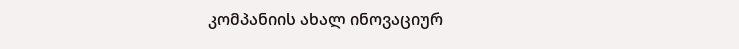კომპანიის ახალ ინოვაციურ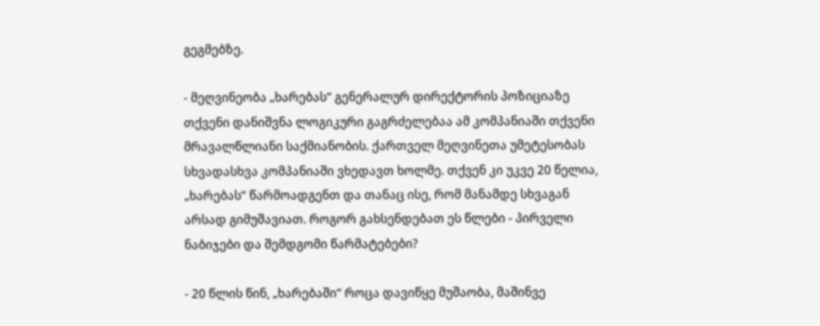გეგმებზე.

- მეღვინეობა „ხარებას“ გენერალურ დირექტორის პოზიციაზე თქვენი დანიშვნა ლოგიკური გაგრძელებაა ამ კომპანიაში თქვენი მრავალწლიანი საქმიანობის. ქართველ მეღვინეთა უმეტესობას სხვადასხვა კომპანიაში ვხედავთ ხოლმე. თქვენ კი უკვე 20 წელია, „ხარებას“ წარმოადგენთ და თანაც ისე, რომ მანამდე სხვაგან არსად გიმუშავიათ. როგორ გახსენდებათ ეს წლები - პირველი ნაბიჯები და შემდგომი წარმატებები?

- 20 წლის წინ, „ხარებაში“ როცა დავიწყე მუშაობა, მაშინვე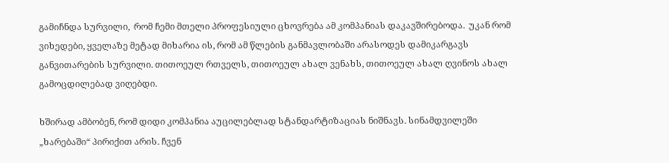გამიჩნდა სურვილი,  რომ ჩემი მთელი პროფესიული ცხოვრება ამ კომპანიას დაკავშირებოდა.  უკან რომ ვიხედები, ყველაზე მეტად მიხარია ის, რომ ამ წლების განმავლობაში არასოდეს დამიკარგავს განვითარების სურვილი. თითოეულ რთველს, თითოეულ ახალ ვენახს, თითოეულ ახალ ღვინოს ახალ გამოცდილებად ვიღებდი.

ხშირად ამბობენ, რომ დიდი კომპანია აუცილებლად სტანდარტიზაციას ნიშნავს. სინამდვილეში „ხარებაში“ პირიქით არის. ჩვენ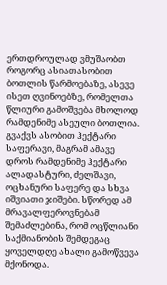ერთდროულად ვმუშაობთ როგორც ასიათასობით ბოთლის წარმოებაზე, ასევე ისეთ ღვინოებზე, რომელთა წლიური გამოშვება მხოლოდ რამდენიმე ასეული ბოთლია. გვაქვს ასობით ჰექტარი საფერავი, მაგრამ ამავე დროს რამდენიმე ჰექტარი ალადასტური, ძელშავი, ოცხანური საფერე და სხვა იშვიათი ჯიშები. სწორედ ამ მრავალფეროვნებამ შემაძლებინა, რომ ოცწლიანი საქმიანობის შემდეგაც ყოველდღე ახალი გამოწვევა მქონოდა.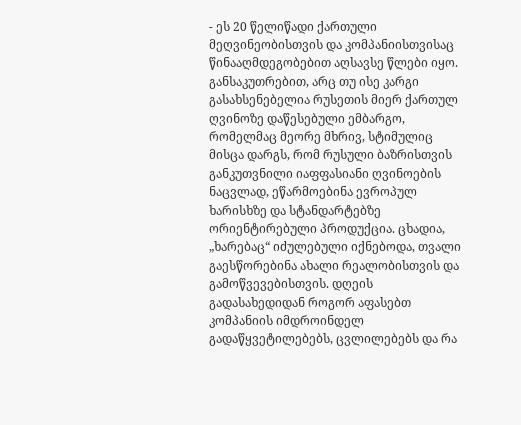- ეს 20 წელიწადი ქართული მეღვინეობისთვის და კომპანიისთვისაც წინააღმდეგობებით აღსავსე წლები იყო. განსაკუთრებით, არც თუ ისე კარგი გასახსენებელია რუსეთის მიერ ქართულ ღვინოზე დაწესებული ემბარგო, რომელმაც მეორე მხრივ, სტიმულიც მისცა დარგს, რომ რუსული ბაზრისთვის განკუთვნილი იაფფასიანი ღვინოების ნაცვლად, ეწარმოებინა ევროპულ ხარისხზე და სტანდარტებზე ორიენტირებული პროდუქცია. ცხადია, „ხარებაც“ იძულებული იქნებოდა, თვალი გაესწორებინა ახალი რეალობისთვის და გამოწვევებისთვის. დღეის გადასახედიდან როგორ აფასებთ კომპანიის იმდროინდელ გადაწყვეტილებებს, ცვლილებებს და რა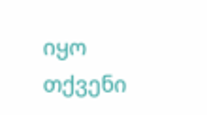იყო თქვენი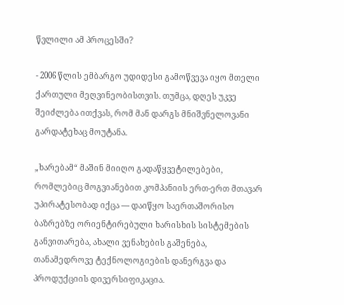წვლილი ამ პროცესში?

- 2006 წლის ემბარგო უდიდესი გამოწვევა იყო მთელი ქართული მეღვინეობისთვის. თუმცა, დღეს უკვე შეიძლება ითქვას, რომ მან დარგს მნიშვნელოვანი გარდატეხაც მოუტანა.

„ხარებამ“ მაშინ მიიღო გადაწყვეტილებები, რომლებიც მოგვიანებით კომპანიის ერთ-ერთ მთავარ უპირატესობად იქცა — დაიწყო საერთაშორისო ბაზრებზე ორიენტირებული ხარისხის სისტემების განვითარება, ახალი ვენახების გაშენება, თანამედროვე ტექნოლოგიების დანერგვა და პროდუქციის დივერსიფიკაცია.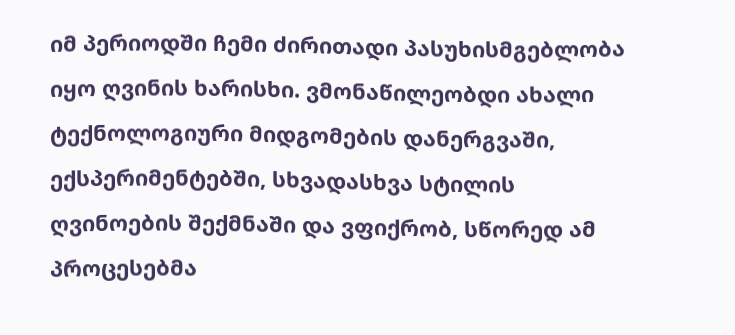იმ პერიოდში ჩემი ძირითადი პასუხისმგებლობა იყო ღვინის ხარისხი. ვმონაწილეობდი ახალი ტექნოლოგიური მიდგომების დანერგვაში, ექსპერიმენტებში, სხვადასხვა სტილის ღვინოების შექმნაში და ვფიქრობ, სწორედ ამ პროცესებმა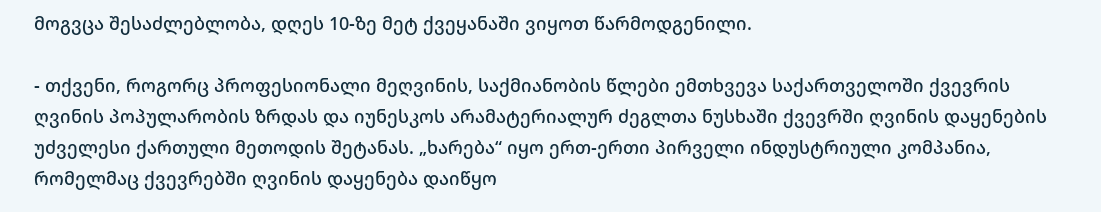მოგვცა შესაძლებლობა, დღეს 10-ზე მეტ ქვეყანაში ვიყოთ წარმოდგენილი.

- თქვენი, როგორც პროფესიონალი მეღვინის, საქმიანობის წლები ემთხვევა საქართველოში ქვევრის ღვინის პოპულარობის ზრდას და იუნესკოს არამატერიალურ ძეგლთა ნუსხაში ქვევრში ღვინის დაყენების უძველესი ქართული მეთოდის შეტანას. „ხარება“ იყო ერთ-ერთი პირველი ინდუსტრიული კომპანია, რომელმაც ქვევრებში ღვინის დაყენება დაიწყო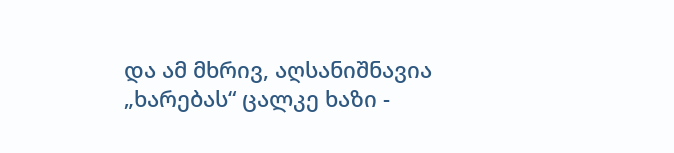და ამ მხრივ, აღსანიშნავია „ხარებას“ ცალკე ხაზი -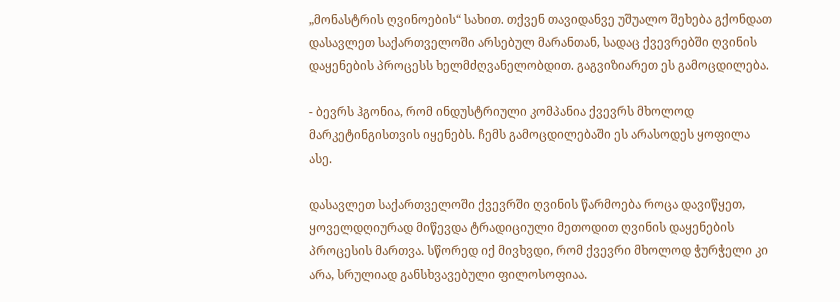„მონასტრის ღვინოების“ სახით. თქვენ თავიდანვე უშუალო შეხება გქონდათ დასავლეთ საქართველოში არსებულ მარანთან, სადაც ქვევრებში ღვინის დაყენების პროცესს ხელმძღვანელობდით. გაგვიზიარეთ ეს გამოცდილება.

- ბევრს ჰგონია, რომ ინდუსტრიული კომპანია ქვევრს მხოლოდ მარკეტინგისთვის იყენებს. ჩემს გამოცდილებაში ეს არასოდეს ყოფილა ასე.

დასავლეთ საქართველოში ქვევრში ღვინის წარმოება როცა დავიწყეთ, ყოველდღიურად მიწევდა ტრადიციული მეთოდით ღვინის დაყენების პროცესის მართვა. სწორედ იქ მივხვდი, რომ ქვევრი მხოლოდ ჭურჭელი კი არა, სრულიად განსხვავებული ფილოსოფიაა.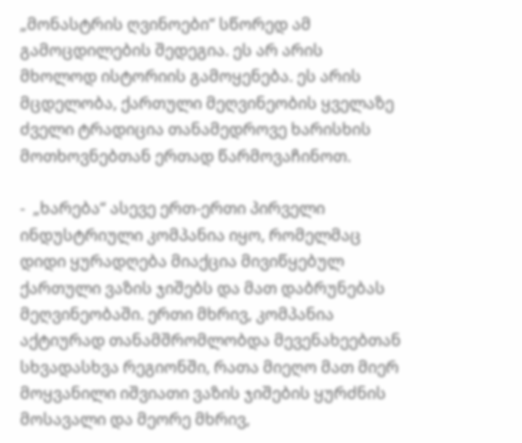„მონასტრის ღვინოები“ სწორედ ამ გამოცდილების შედეგია. ეს არ არის მხოლოდ ისტორიის გამოყენება. ეს არის მცდელობა, ქართული მეღვინეობის ყველაზე ძველი ტრადიცია თანამედროვე ხარისხის მოთხოვნებთან ერთად წარმოვაჩინოთ.

-  „ხარება“ ასევე ერთ-ერთი პირველი ინდუსტრიული კომპანია იყო, რომელმაც დიდი ყურადღება მიაქცია მივიწყებულ ქართული ვაზის ჯიშებს და მათ დაბრუნებას მეღვინეობაში. ერთი მხრივ, კომპანია აქტიურად თანამშრომლობდა მევენახეებთან სხვადასხვა რეგიონში, რათა მიეღო მათ მიერ მოყვანილი იშვიათი ვაზის ჯიშების ყურძნის მოსავალი და მეორე მხრივ,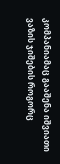კომპანიამაც გააშენა იშვიათი ვაზის ჯიშების როგორც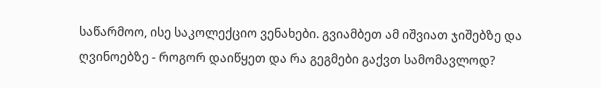საწარმოო, ისე საკოლექციო ვენახები. გვიამბეთ ამ იშვიათ ჯიშებზე და ღვინოებზე - როგორ დაიწყეთ და რა გეგმები გაქვთ სამომავლოდ?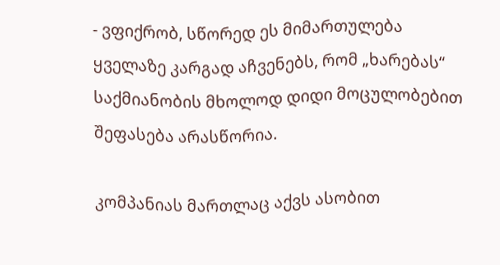- ვფიქრობ, სწორედ ეს მიმართულება ყველაზე კარგად აჩვენებს, რომ „ხარებას“ საქმიანობის მხოლოდ დიდი მოცულობებით შეფასება არასწორია.

კომპანიას მართლაც აქვს ასობით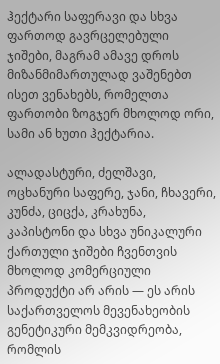ჰექტარი საფერავი და სხვა ფართოდ გავრცელებული ჯიშები, მაგრამ ამავე დროს მიზანმიმართულად ვაშენებთ ისეთ ვენახებს, რომელთა ფართობი ზოგჯერ მხოლოდ ორი, სამი ან ხუთი ჰექტარია.

ალადასტური, ძელშავი, ოცხანური საფერე, ჯანი, ჩხავერი, კუნძა, ციცქა, კრახუნა, კაპისტონი და სხვა უნიკალური ქართული ჯიშები ჩვენთვის მხოლოდ კომერციული პროდუქტი არ არის — ეს არის საქართველოს მევენახეობის გენეტიკური მემკვიდრეობა, რომლის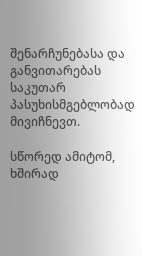შენარჩუნებასა და განვითარებას საკუთარ პასუხისმგებლობად მივიჩნევთ.

სწორედ ამიტომ, ხშირად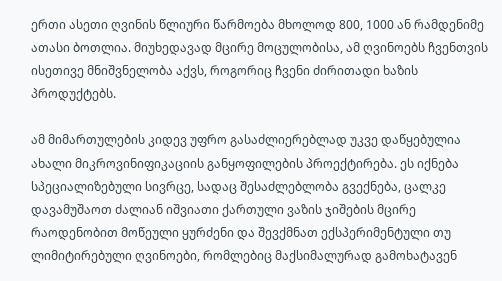ერთი ასეთი ღვინის წლიური წარმოება მხოლოდ 800, 1000 ან რამდენიმე ათასი ბოთლია. მიუხედავად მცირე მოცულობისა, ამ ღვინოებს ჩვენთვის ისეთივე მნიშვნელობა აქვს, როგორიც ჩვენი ძირითადი ხაზის პროდუქტებს.

ამ მიმართულების კიდევ უფრო გასაძლიერებლად უკვე დაწყებულია ახალი მიკროვინიფიკაციის განყოფილების პროექტირება. ეს იქნება სპეციალიზებული სივრცე, სადაც შესაძლებლობა გვექნება, ცალკე დავამუშაოთ ძალიან იშვიათი ქართული ვაზის ჯიშების მცირე რაოდენობით მოწეული ყურძენი და შევქმნათ ექსპერიმენტული თუ ლიმიტირებული ღვინოები, რომლებიც მაქსიმალურად გამოხატავენ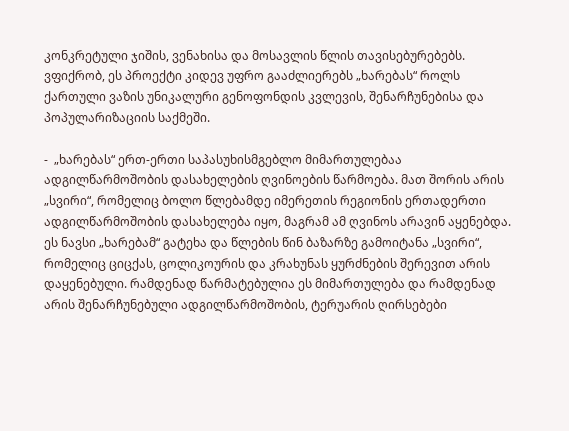კონკრეტული ჯიშის, ვენახისა და მოსავლის წლის თავისებურებებს. ვფიქრობ, ეს პროექტი კიდევ უფრო გააძლიერებს „ხარებას“ როლს ქართული ვაზის უნიკალური გენოფონდის კვლევის, შენარჩუნებისა და პოპულარიზაციის საქმეში.

-  „ხარებას“ ერთ-ერთი საპასუხისმგებლო მიმართულებაა ადგილწარმოშობის დასახელების ღვინოების წარმოება. მათ შორის არის „სვირი“, რომელიც ბოლო წლებამდე იმერეთის რეგიონის ერთადერთი ადგილწარმოშობის დასახელება იყო, მაგრამ ამ ღვინოს არავინ აყენებდა. ეს ნავსი „ხარებამ“ გატეხა და წლების წინ ბაზარზე გამოიტანა „სვირი“, რომელიც ციცქას, ცოლიკოურის და კრახუნას ყურძნების შერევით არის დაყენებული. რამდენად წარმატებულია ეს მიმართულება და რამდენად არის შენარჩუნებული ადგილწარმოშობის, ტერუარის ღირსებები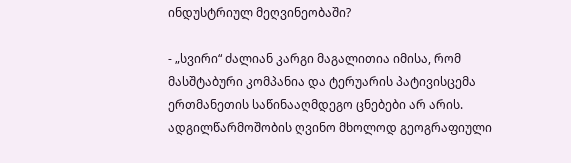ინდუსტრიულ მეღვინეობაში?

- „სვირი“ ძალიან კარგი მაგალითია იმისა, რომ მასშტაბური კომპანია და ტერუარის პატივისცემა ერთმანეთის საწინააღმდეგო ცნებები არ არის. ადგილწარმოშობის ღვინო მხოლოდ გეოგრაფიული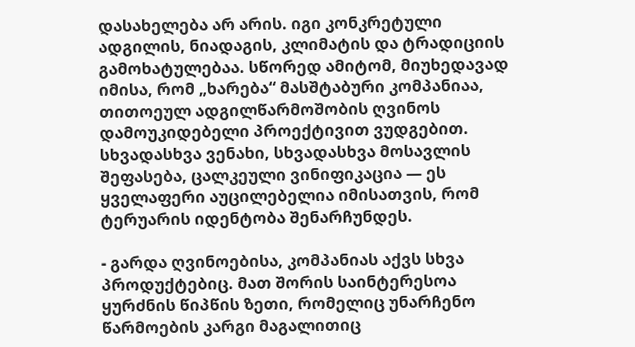დასახელება არ არის. იგი კონკრეტული ადგილის, ნიადაგის, კლიმატის და ტრადიციის გამოხატულებაა. სწორედ ამიტომ, მიუხედავად იმისა, რომ „ხარება“ მასშტაბური კომპანიაა, თითოეულ ადგილწარმოშობის ღვინოს დამოუკიდებელი პროექტივით ვუდგებით. სხვადასხვა ვენახი, სხვადასხვა მოსავლის შეფასება, ცალკეული ვინიფიკაცია — ეს ყველაფერი აუცილებელია იმისათვის, რომ ტერუარის იდენტობა შენარჩუნდეს.

- გარდა ღვინოებისა, კომპანიას აქვს სხვა პროდუქტებიც. მათ შორის საინტერესოა ყურძნის წიპწის ზეთი, რომელიც უნარჩენო წარმოების კარგი მაგალითიც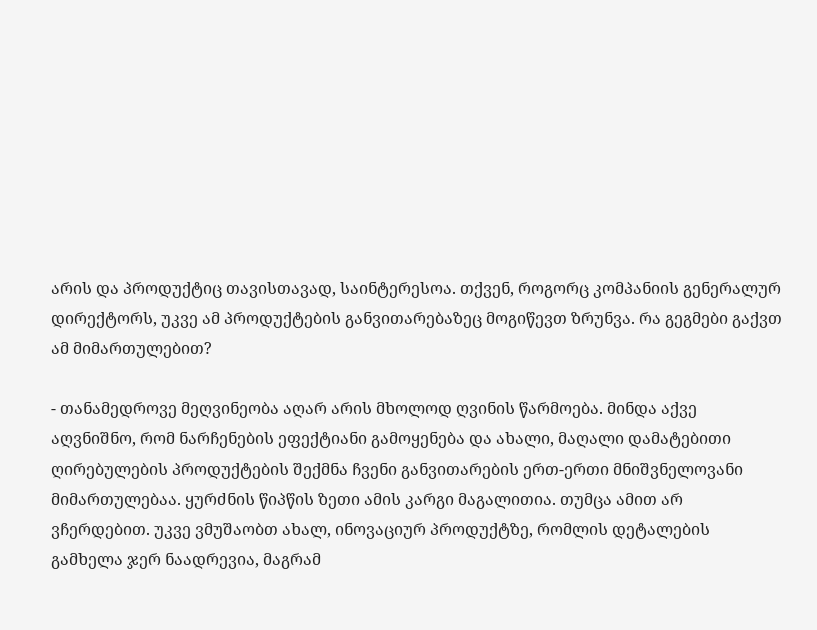არის და პროდუქტიც თავისთავად, საინტერესოა. თქვენ, როგორც კომპანიის გენერალურ დირექტორს, უკვე ამ პროდუქტების განვითარებაზეც მოგიწევთ ზრუნვა. რა გეგმები გაქვთ ამ მიმართულებით?

- თანამედროვე მეღვინეობა აღარ არის მხოლოდ ღვინის წარმოება. მინდა აქვე აღვნიშნო, რომ ნარჩენების ეფექტიანი გამოყენება და ახალი, მაღალი დამატებითი ღირებულების პროდუქტების შექმნა ჩვენი განვითარების ერთ-ერთი მნიშვნელოვანი მიმართულებაა. ყურძნის წიპწის ზეთი ამის კარგი მაგალითია. თუმცა ამით არ ვჩერდებით. უკვე ვმუშაობთ ახალ, ინოვაციურ პროდუქტზე, რომლის დეტალების გამხელა ჯერ ნაადრევია, მაგრამ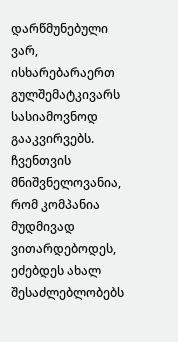დარწმუნებული ვარ, ისხარებარაერთ გულშემატკივარს სასიამოვნოდ გააკვირვებს. ჩვენთვის მნიშვნელოვანია, რომ კომპანია მუდმივად ვითარდებოდეს, ეძებდეს ახალ შესაძლებლობებს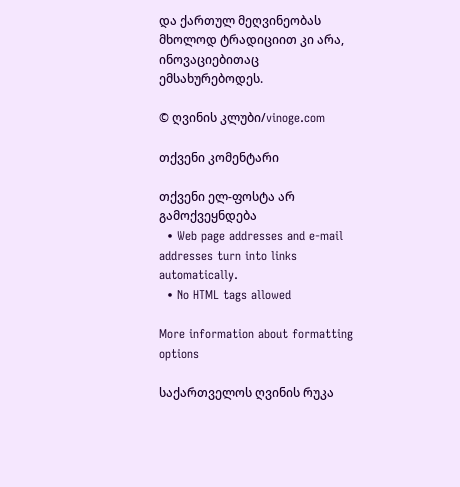და ქართულ მეღვინეობას მხოლოდ ტრადიციით კი არა, ინოვაციებითაც ემსახურებოდეს.

© ღვინის კლუბი/vinoge.com

თქვენი კომენტარი

თქვენი ელ-ფოსტა არ გამოქვეყნდება
  • Web page addresses and e-mail addresses turn into links automatically.
  • No HTML tags allowed

More information about formatting options

საქართველოს ღვინის რუკა